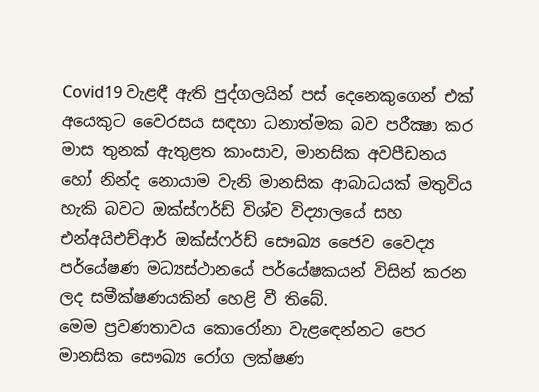Covid19 වැළඳී ඇති පුද්ගලයින් පස් දෙනෙකුගෙන් එක් අයෙකුට වෛරසය සඳහා ධනාත්මක බව පරීක්‍ෂා කර මාස තුනක් ඇතුළත කාංසාව, මානසික අවපීඩනය හෝ නින්ද නොයාම වැනි මානසික ආබාධයක් මතුවිය හැකි බවට ඔක්ස්ෆර්ඩ් විශ්ව විද්‍යාලයේ සහ එන්අයිඑච්ආර් ඔක්ස්ෆර්ඩ් සෞඛ්‍ය ජෛව වෛද්‍ය පර්යේෂණ මධ්‍යස්ථානයේ පර්යේෂකයන් විසින් කරන ලද සමීක්ෂණයකින් හෙළි වී තිබේ.
මෙම ප්‍රවණතාවය කොරෝනා වැළඳෙන්නට පෙර  මානසික සෞඛ්‍ය රෝග ලක්ෂණ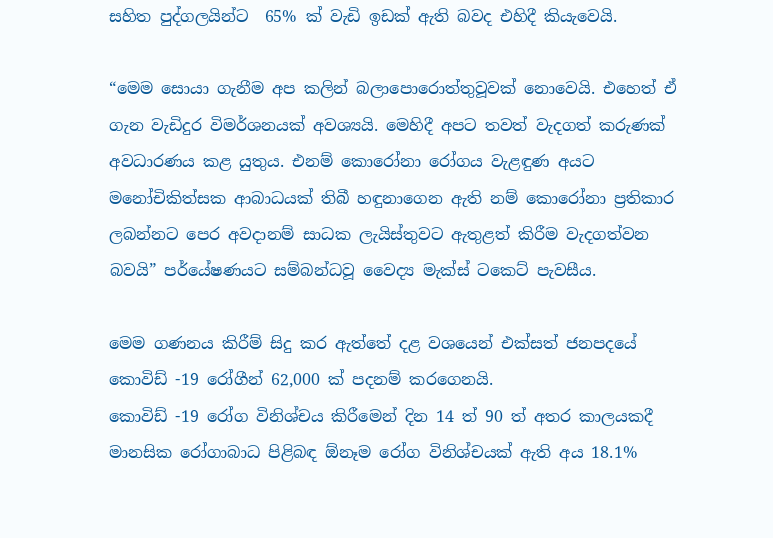සහිත පුද්ගලයින්ට  65% ක් වැඩි ඉඩක් ඇති බවද එහිදී කියැවෙයි.

“මෙම සොයා ගැනීම අප කලින් බලාපොරොත්තුවූවක් නොවෙයි. එහෙත් ඒ ගැන වැඩිදුර විමර්ශනයක් අවශ්‍යයි. මෙහිදී අපට තවත් වැදගත් කරුණක් අවධාරණය කළ යුතුය. එනම් කොරෝනා රෝගය වැළඳුණ අයට මනෝචිකිත්සක ආබාධයක් තිබී හඳුනාගෙන ඇති නම් කොරෝනා ප්‍රතිකාර ලබන්නට පෙර අවදානම් සාධක ලැයිස්තුවට ඇතුළත් කිරීම වැදගත්වන බවයි” පර්යේෂණයට සම්බන්ධවූ වෛද්‍ය මැක්ස් ටකෙට් පැවසීය.

මෙම ගණනය කිරීම් සිදු කර ඇත්තේ දළ වශයෙන් එක්සත් ජනපදයේ  කොවිඩ් -19 රෝගීන් 62,000 ක් පදනම් කරගෙනයි.
කොවිඩ් -19 රෝග විනිශ්චය කිරීමෙන් දින 14 ත් 90 ත් අතර කාලයකදී මානසික රෝගාබාධ පිළිබඳ ඕනෑම රෝග විනිශ්චයක් ඇති අය 18.1%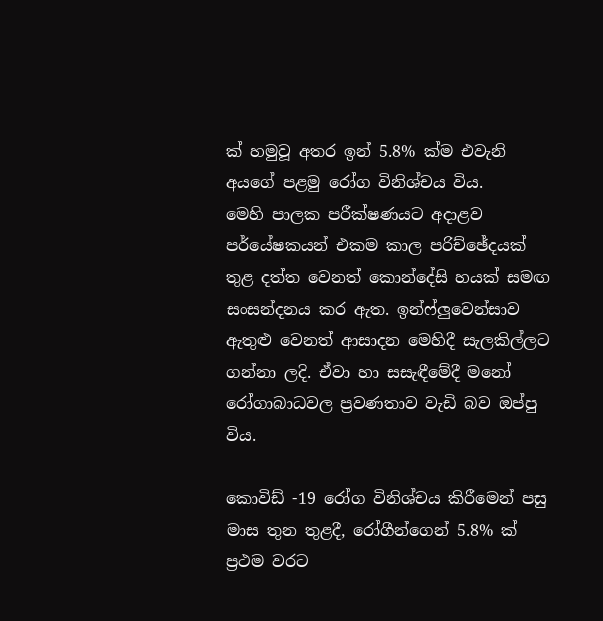ක් හමුවූ අතර ඉන් 5.8% ක්ම එවැනි අයගේ පළමු රෝග විනිශ්චය විය.
මෙහි පාලක පරීක්ෂණයට අදාළව පර්යේෂකයන් එකම කාල පරිච්ඡේදයක් තුළ දත්ත වෙනත් කොන්දේසි හයක් සමඟ සංසන්දනය කර ඇත. ඉන්ෆ්ලුවෙන්සාව ඇතුළු වෙනත් ආසාදන මෙහිදී සැලකිල්ලට ගන්නා ලදි. ඒවා හා සසැඳීමේදී මනෝ රෝගාබාධවල ප්‍රවණතාව වැඩි බව ඔප්පු විය.

කොවිඩ් -19 රෝග විනිශ්චය කිරීමෙන් පසු මාස තුන තුළදී, රෝගීන්ගෙන් 5.8% ක් ප්‍රථම වරට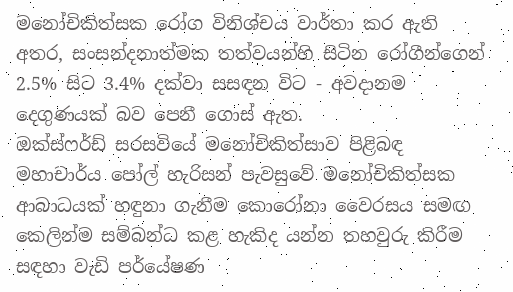මනෝචිකිත්සක රෝග විනිශ්චය වාර්තා කර ඇති අතර, සංසන්දනාත්මක තත්වයන්හි සිටින රෝගීන්ගෙන් 2.5% සිට 3.4% දක්වා සසඳන විට - අවදානම දෙගුණයක් බව පෙනී ගොස් ඇත.
ඔක්ස්ෆර්ඩ් සරසවියේ මනෝචිකිත්සාව පිළිබඳ මහාචාර්ය පෝල් හැරිසන් පැවසුවේ මනෝචිකිත්සක ආබාධයක් හඳුනා ගැනීම කොරෝනා වෛරසය සමඟ කෙලින්ම සම්බන්ධ කළ හැකිද යන්න තහවුරු කිරීම සඳහා වැඩි පර්යේෂණ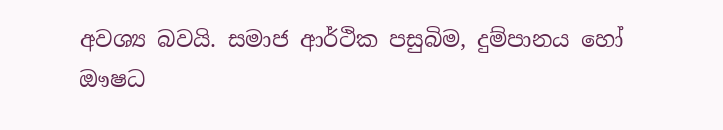අවශ්‍ය බවයි. සමාජ ආර්ථික පසුබිම, දුම්පානය හෝ ඖෂධ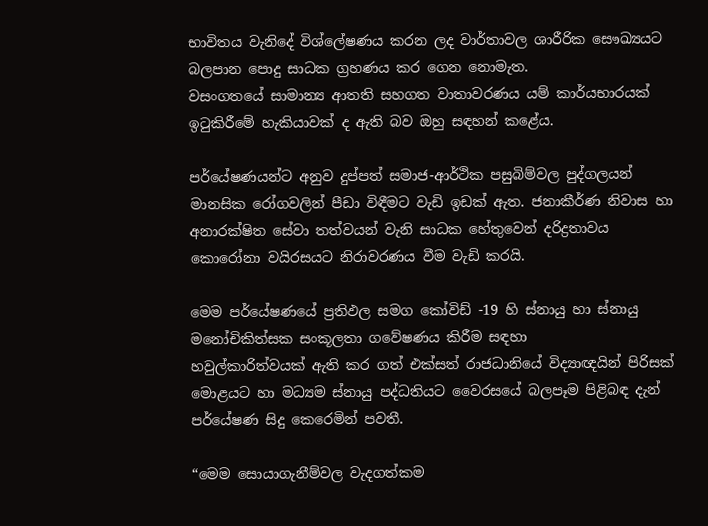භාවිතය වැනිදේ විශ්ලේෂණය කරන ලද වාර්තාවල ශාරීරික සෞඛ්‍යයට බලපාන පොදු සාධක ග්‍රහණය කර ගෙන නොමැත.
වසංගතයේ සාමාන්‍ය ආතති සහගත වාතාවරණය යම් කාර්යභාරයක් ඉටුකිරීමේ හැකියාවක් ද ඇති බව ඔහු සඳහන් කළේය.

පර්යේෂණයන්ට අනුව දුප්පත් සමාජ-ආර්ථික පසුබිම්වල පුද්ගලයන් මානසික රෝගවලින් පීඩා විඳීමට වැඩි ඉඩක් ඇත. ජනාකීර්ණ නිවාස හා අනාරක්ෂිත සේවා තත්වයන් වැනි සාධක හේතුවෙන් දරිද්‍රතාවය කොරෝනා වයිරසයට නිරාවරණය වීම වැඩි කරයි.

මෙම පර්යේෂණයේ ප්‍රතිඵල සමග කෝවිඩ් -19 හි ස්නායු හා ස්නායු මනෝචිකිත්සක සංකූලතා ගවේෂණය කිරීම සඳහා
හවුල්කාරිත්වයක් ඇති කර ගත් එක්සත් රාජධානියේ විද්‍යාඥයින් පිරිසක් මොළයට හා මධ්‍යම ස්නායු පද්ධතියට වෛරසයේ බලපෑම පිළිබඳ දැන් පර්යේෂණ සිදු කෙරෙමින් පවතී.

“මෙම සොයාගැනීම්වල වැදගත්කම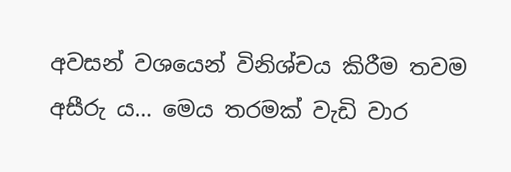අවසන් වශයෙන් විනිශ්චය කිරීම තවම අසීරු ය… මෙය තරමක් වැඩි වාර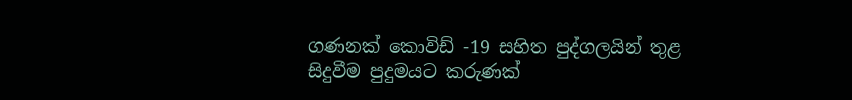ගණනක් කොවිඩ් -19 සහිත පුද්ගලයින් තුළ සිදුවීම පුදුමයට කරුණක්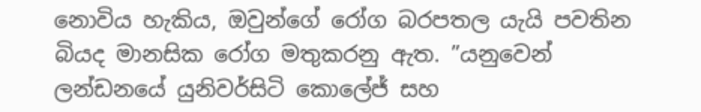නොවිය හැකිය, ඔවුන්ගේ රෝග බරපතල යැයි පවතින බියද මානසික රෝග මතුකරනු ඇත. ”යනුවෙන් ලන්ඩනයේ යුනිවර්සිටි කොලේජ් සහ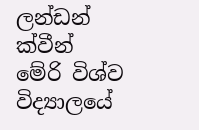ලන්ඩන් ක්වීන් මේරි විශ්ව විද්‍යාලයේ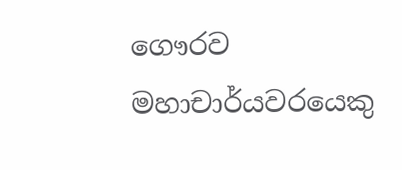ගෞරව මහාචාර්යවරයෙකු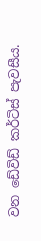වන ඩේවිඩ් කර්ටිස් පැවසීය.